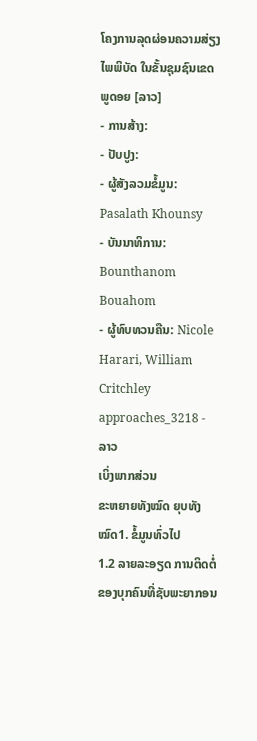ໂຄງການລຸດຜ່ອນຄວາມສ່ຽງໄພພິບັດ ໃນຂັ້ນຊຸມຊົນເຂດພູດອຍ [ລາວ]
- ການສ້າງ:
- ປັບປູງ:
- ຜູ້ສັງລວມຂໍ້ມູນ: Pasalath Khounsy
- ບັນນາທິການ: Bounthanom Bouahom
- ຜູ້ທົບທວນຄືນ: Nicole Harari, William Critchley
approaches_3218 - ລາວ
ເບິ່ງພາກສ່ວນ
ຂະຫຍາຍທັງໝົດ ຍຸບທັງໝົດ1. ຂໍ້ມູນທົ່ວໄປ
1.2 ລາຍລະອຽດ ການຕິດຕໍ່ ຂອງບຸກຄົນທີ່ຊັບພະຍາກອນ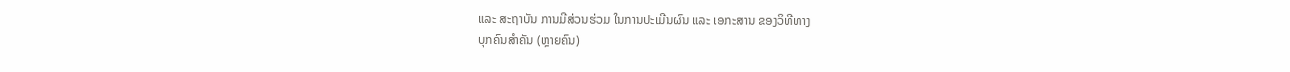ແລະ ສະຖາບັນ ການມີສ່ວນຮ່ວມ ໃນການປະເມີນຜົນ ແລະ ເອກະສານ ຂອງວິທີທາງ
ບຸກຄົນສຳຄັນ (ຫຼາຍຄົນ)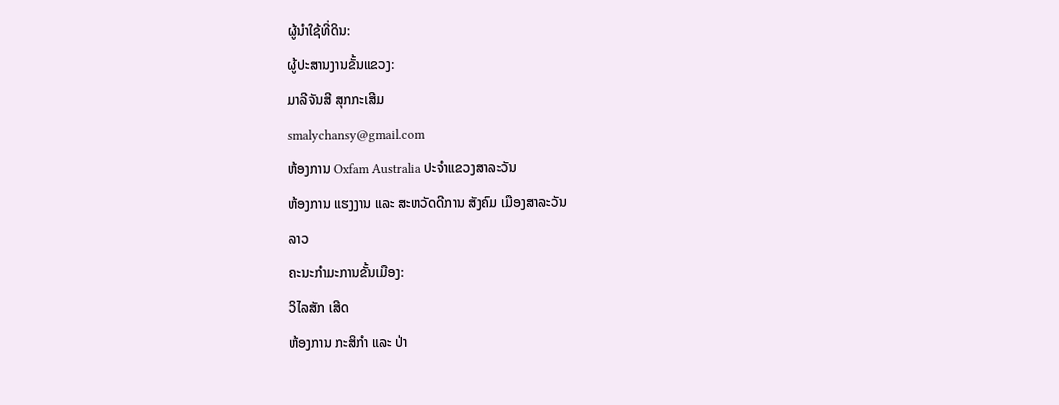ຜູ້ນໍາໃຊ້ທີ່ດິນ:
ຜູ້ປະສານງານຂັ້ນແຂວງ:
ມາລີຈັນສີ ສຸກກະເສີມ
smalychansy@gmail.com
ຫ້ອງການ Oxfam Australia ປະຈຳແຂວງສາລະວັນ
ຫ້ອງການ ແຮງງານ ແລະ ສະຫວັດດີການ ສັງຄົມ ເມືອງສາລະວັນ
ລາວ
ຄະນະກຳມະການຂັ້ນເມືອງ:
ວິໄລສັກ ເສີດ
ຫ້ອງການ ກະສິກຳ ແລະ ປ່າ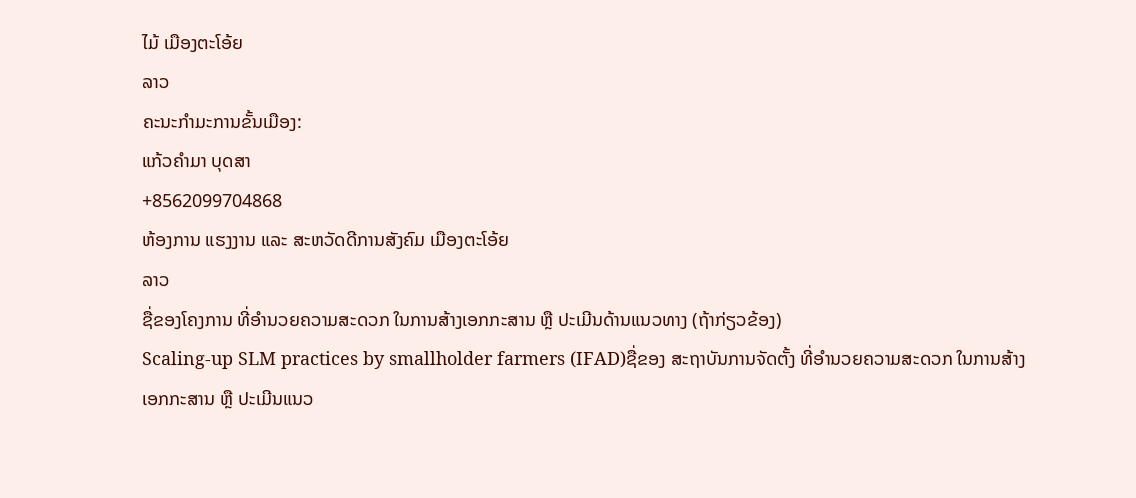ໄມ້ ເມືອງຕະໂອ້ຍ
ລາວ
ຄະນະກຳມະການຂັ້ນເມືອງ:
ແກ້ວຄຳມາ ບຸດສາ
+8562099704868
ຫ້ອງການ ແຮງງານ ແລະ ສະຫວັດດີການສັງຄົມ ເມືອງຕະໂອ້ຍ
ລາວ
ຊື່ຂອງໂຄງການ ທີ່ອໍານວຍຄວາມສະດວກ ໃນການສ້າງເອກກະສານ ຫຼື ປະເມີນດ້ານແນວທາງ (ຖ້າກ່ຽວຂ້ອງ)
Scaling-up SLM practices by smallholder farmers (IFAD)ຊື່ຂອງ ສະຖາບັນການຈັດຕັ້ງ ທີ່ອໍານວຍຄວາມສະດວກ ໃນການສ້າງເອກກະສານ ຫຼື ປະເມີນແນວ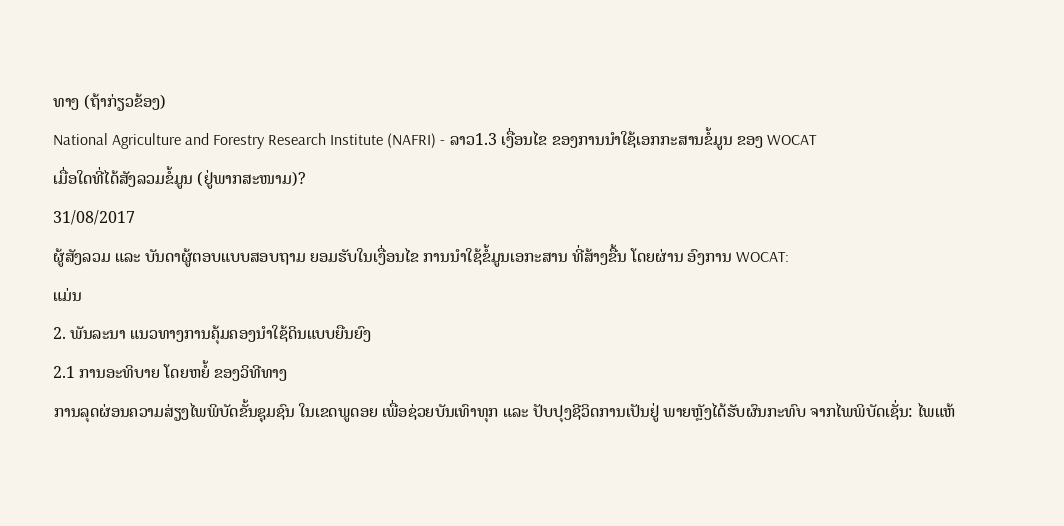ທາງ (ຖ້າກ່ຽວຂ້ອງ)
National Agriculture and Forestry Research Institute (NAFRI) - ລາວ1.3 ເງື່ອນໄຂ ຂອງການນໍາໃຊ້ເອກກະສານຂໍ້ມູນ ຂອງ WOCAT
ເມື່ອໃດທີ່ໄດ້ສັງລວມຂໍ້ມູນ (ຢູ່ພາກສະໜາມ)?
31/08/2017
ຜູ້ສັງລວມ ແລະ ບັນດາຜູ້ຕອບແບບສອບຖາມ ຍອມຮັບໃນເງື່ອນໄຂ ການນໍາໃຊ້ຂໍ້ມູນເອກະສານ ທີ່ສ້າງຂື້ນ ໂດຍຜ່ານ ອົງການ WOCAT:
ແມ່ນ
2. ພັນລະນາ ແນວທາງການຄຸ້ມຄອງນໍາໃຊ້ດິນແບບຍືນຍົງ
2.1 ການອະທິບາຍ ໂດຍຫຍໍ້ ຂອງວິທີທາງ
ການລຸດຜ່ອນຄວາມສ່ຽງໄພພິບັດຂັ້ນຊຸມຊົນ ໃນເຂດພູດອຍ ເພື່ອຊ່ວຍບັນເທົາທຸກ ແລະ ປັບປຸງຊີວິດການເປັນຢູ່ ພາຍຫຼັງໄດ້ຮັບຜົນກະທົບ ຈາກໄພພິບັດເຊັ່ນ: ໄພແຫ້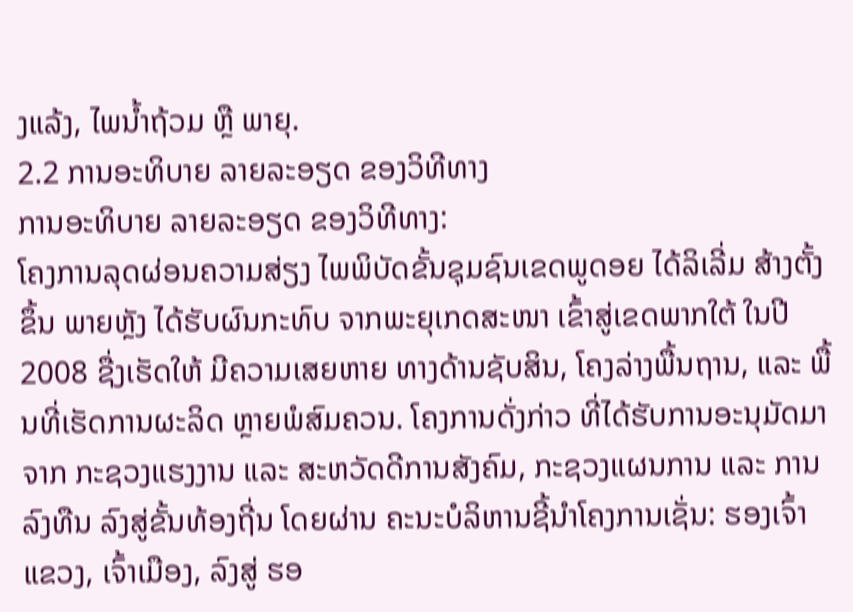ງແລ້ງ, ໄພນ້ຳຖ້ວມ ຫຼື ພາຍຸ.
2.2 ການອະທິບາຍ ລາຍລະອຽດ ຂອງວິທີທາງ
ການອະທິບາຍ ລາຍລະອຽດ ຂອງວິທີທາງ:
ໂຄງການລຸດຜ່ອນຄວາມສ່ຽງ ໄພພິບັດຂັ້ນຊຸມຊົນເຂດພູດອຍ ໄດ້ລິເລີ່ມ ສ້າງຕັ້ງຂຶ້ນ ພາຍຫຼັງ ໄດ້ຮັບຜົນກະທົບ ຈາກພະຍຸເກດສະໜາ ເຂົ້າສູ່ເຂດພາກໃຕ້ ໃນປີ 2008 ຊື່ງເຮັດໃຫ້ ມີຄວາມເສຍຫາຍ ທາງດ້ານຊັບສິນ, ໂຄງລ່າງພື້ນຖານ, ແລະ ພື້ນທີ່ເຮັດການຜະລິດ ຫຼາຍພໍສົມຄວນ. ໂຄງການດັ່ງກ່າວ ທີ່ໄດ້ຮັບການອະນຸມັດມາຈາກ ກະຊວງແຮງງານ ແລະ ສະຫວັດດີການສັງຄົມ, ກະຊວງແຜນການ ແລະ ການລົງທືນ ລົງສູ່ຂັ້ນທ້ອງຖີ່ນ ໂດຍຜ່ານ ຄະນະບໍລິຫານຊີ້ນຳໂຄງການເຊັ່ນ: ຮອງເຈົ້າແຂວງ, ເຈົ້າເມືອງ, ລົງສູ່ ຮອ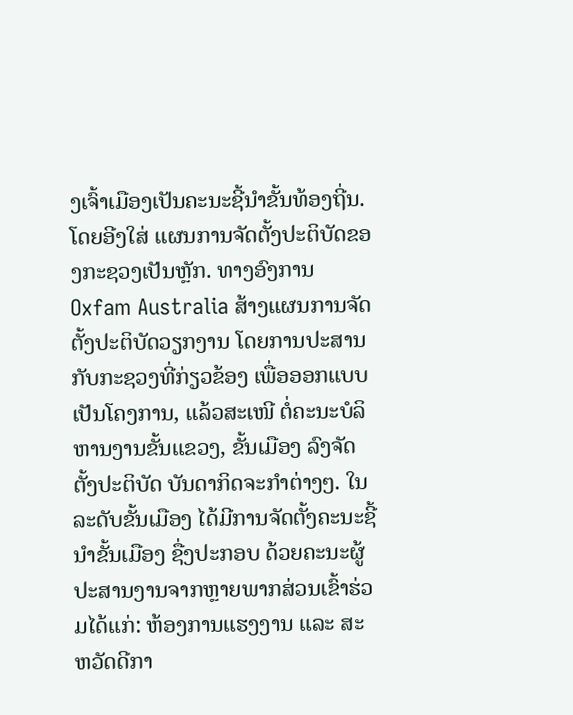ງເຈົ້າເມືອງເປັນຄະນະຊີ້ນຳຂັ້ນທ້ອງຖີ່ນ. ໂດຍອີງໃສ່ ແຜນການຈັດຕັ້ງປະຕິບັດຂອງກະຊວງເປັນຫຼັກ. ທາງອົງການ Oxfam Australia ສ້າງແຜນການຈັດຕັ້ງປະຕິບັດວຽກງານ ໂດຍການປະສານກັບກະຊວງທີ່ກ່ຽວຂ້ອງ ເພື່ອອອກແບບເປັນໂຄງການ, ແລ້ວສະເໜີ ຕໍ່ຄະນະບໍລິຫານງານຂັ້ນແຂວງ, ຂັ້ນເມືອງ ລົງຈັດຕັ້ງປະຕິບັດ ບັນດາກິດຈະກຳຕ່າງໆ. ໃນລະດັບຂັ້ນເມືອງ ໄດ້ມີການຈັດຕັ້ງຄະນະຊີ້ນຳຂັ້ນເມືອງ ຊື່ງປະກອບ ດ້ວຍຄະນະຜູ້ປະສານງານຈາກຫຼາຍພາກສ່ວນເຂົ້າຮ່ວມໄດ້ແກ່: ຫ້ອງການແຮງງານ ແລະ ສະຫວັດດີກາ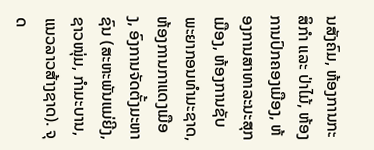ນສັງຄົມ, ຫ້ອງການກະສິກຳ ແລະ ປ່າໄມ້, ຫ້ອງການປົກຄອງເມືອງ, ຫ້ອງການສາທາລະນະສຸກເມືອງ, ຫ້ອງການຊັບພະຍາກອນທຳມະຊາດ, ຫ້ອງການກາແດງເມືອງ, ອົງການຈັດຕັ້ງມະຫາຊົນ (ສະຫະພັນແມ່ຍີງ, ຊາວໜຸ່ມ, ກຳມະບານ, ແນວລາວສ້າງຊາດ). ຈຸດ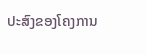ປະສົງຂອງໂຄງການ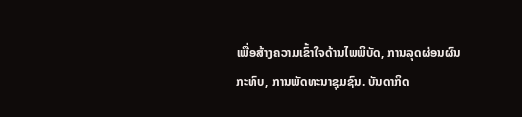ເພື່ອສ້າງຄວາມເຂົ້າໃຈດ້ານໄພພິບັດ, ການລຸດຜ່ອນຜົນກະທົບ, ການພັດທະນາຊຸມຊົນ. ບັນດາກິດ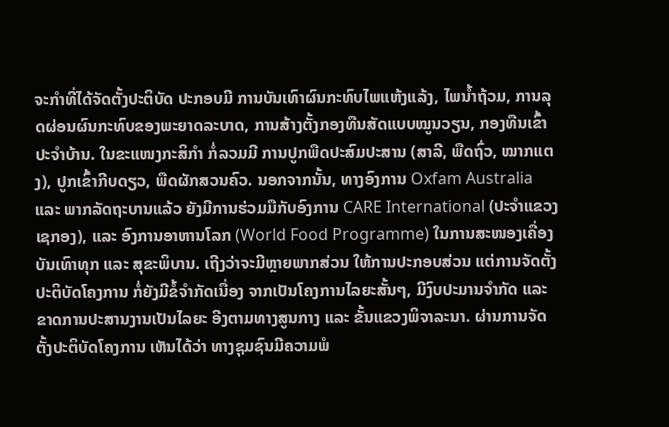ຈະກຳທີ່ໄດ້ຈັດຕັ້ງປະຕິບັດ ປະກອບມີ ການບັນເທົາຜົນກະທົບໄພແຫ້ງແລ້ງ, ໄພນ້ຳຖ້ວມ, ການລຸດຜ່ອນຜົນກະທົບຂອງພະຍາດລະບາດ, ການສ້າງຕັ້ງກອງທືນສັດແບບໝູນວຽນ, ກອງທືນເຂົ້າປະຈຳບ້ານ. ໃນຂະແໜງກະສິກຳ ກໍ່ລວມມີ ການປູກພືດປະສົມປະສານ (ສາລີ, ພືດຖົ່ວ, ໝາກແຕງ), ປູກເຂົ້າກີບດຽວ, ພືດຜັກສວນຄົວ. ນອກຈາກນັ້ນ, ທາງອົງການ Oxfam Australia ແລະ ພາກລັດຖະບານແລ້ວ ຍັງມີການຮ່ວມມືກັບອົງການ CARE International (ປະຈໍາແຂວງເຊກອງ), ແລະ ອົງການອາຫານໂລກ (World Food Programme) ໃນການສະໜອງເຄື່ອງບັນເທົາທຸກ ແລະ ສຸຂະພິບານ. ເຖີງວ່າຈະມີຫຼາຍພາກສ່ວນ ໃຫ້ການປະກອບສ່ວນ ແຕ່ການຈັດຕັ້ງປະຕິບັດໂຄງການ ກໍ່ຍັງມີຂໍ້ຈຳກັດເນື່ອງ ຈາກເປັນໂຄງການໄລຍະສັ້ນໆ, ມີງົບປະມານຈໍາກັດ ແລະ ຂາດການປະສານງານເປັນໄລຍະ ອີງຕາມທາງສູນກາງ ແລະ ຂັ້ນແຂວງພິຈາລະນາ. ຜ່ານການຈັດຕັ້ງປະຕິບັດໂຄງການ ເຫັນໄດ້ວ່າ ທາງຊຸມຊົນມີຄວາມພໍ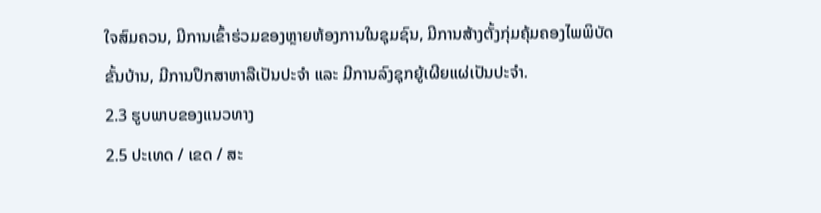ໃຈສົມຄວນ, ມີການເຂົ້າຮ່ວມຂອງຫຼາຍຫ້ອງການໃນຊຸມຊົນ, ມີການສ້າງຕັ້ງກຸ່ມຄຸ້ມຄອງໄພພິບັດຂັ້ນບ້ານ, ມີການປຶກສາຫາລືເປັນປະຈຳ ແລະ ມີການລົງຊຸກຍູ້ເຜີຍແຜ່ເປັນປະຈຳ.
2.3 ຮູບພາບຂອງແນວທາງ
2.5 ປະເທດ / ເຂດ / ສະ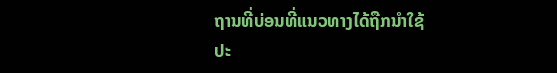ຖານທີ່ບ່ອນທີ່ແນວທາງໄດ້ຖືກນໍາໃຊ້
ປະ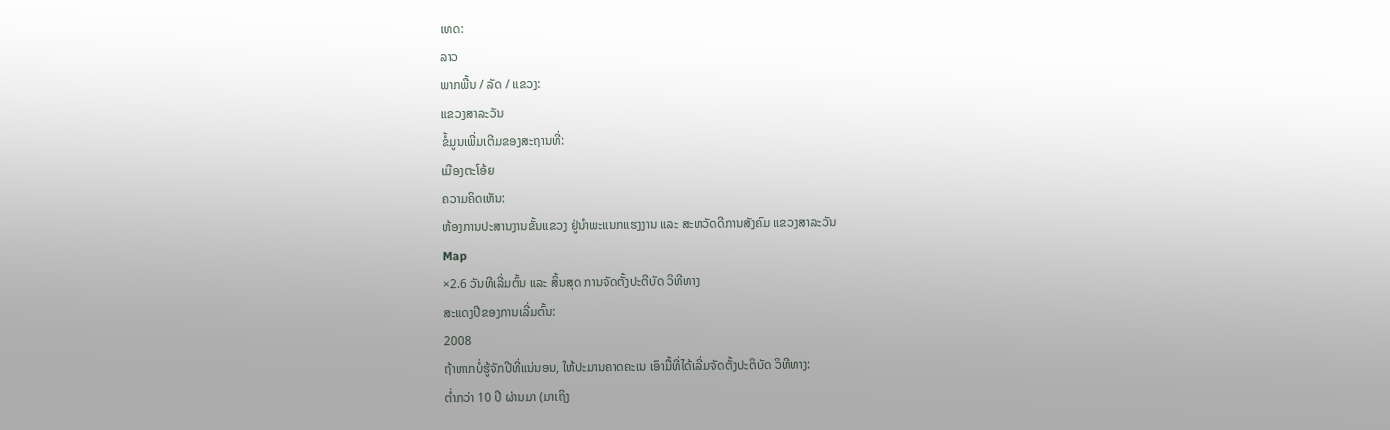ເທດ:
ລາວ
ພາກພື້ນ / ລັດ / ແຂວງ:
ແຂວງສາລະວັນ
ຂໍ້ມູນເພີ່ມເຕີມຂອງສະຖານທີ່:
ເມືອງຕະໂອ້ຍ
ຄວາມຄິດເຫັນ:
ຫ້ອງການປະສານງານຂັ້ນແຂວງ ຢູ່ນຳພະແນກແຮງງານ ແລະ ສະຫວັດດີການສັງຄົມ ແຂວງສາລະວັນ
Map
×2.6 ວັນທີເລີ່ມຕົ້ນ ແລະ ສິ້ນສຸດ ການຈັດຕັ້ງປະຕີບັດ ວິທີທາງ
ສະແດງປີຂອງການເລີ່ມຕົ້ນ:
2008
ຖ້າຫາກບໍ່ຮູ້ຈັກປີທີ່ແນ່ນອນ, ໃຫ້ປະມານຄາດຄະເນ ເອົາມື້ທີ່ໄດ້ເລີ່ມຈັດຕັ້ງປະຕິບັດ ວິທີທາງ:
ຕໍ່າກວ່າ 10 ປີ ຜ່ານມາ (ມາເຖິງ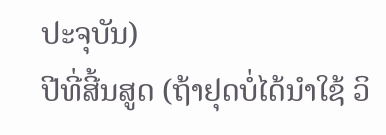ປະຈຸບັນ)
ປີທີ່ສີ້ນສູດ (ຖ້າຢຸດບໍ່ໄດ້ນໍາໃຊ້ ວິ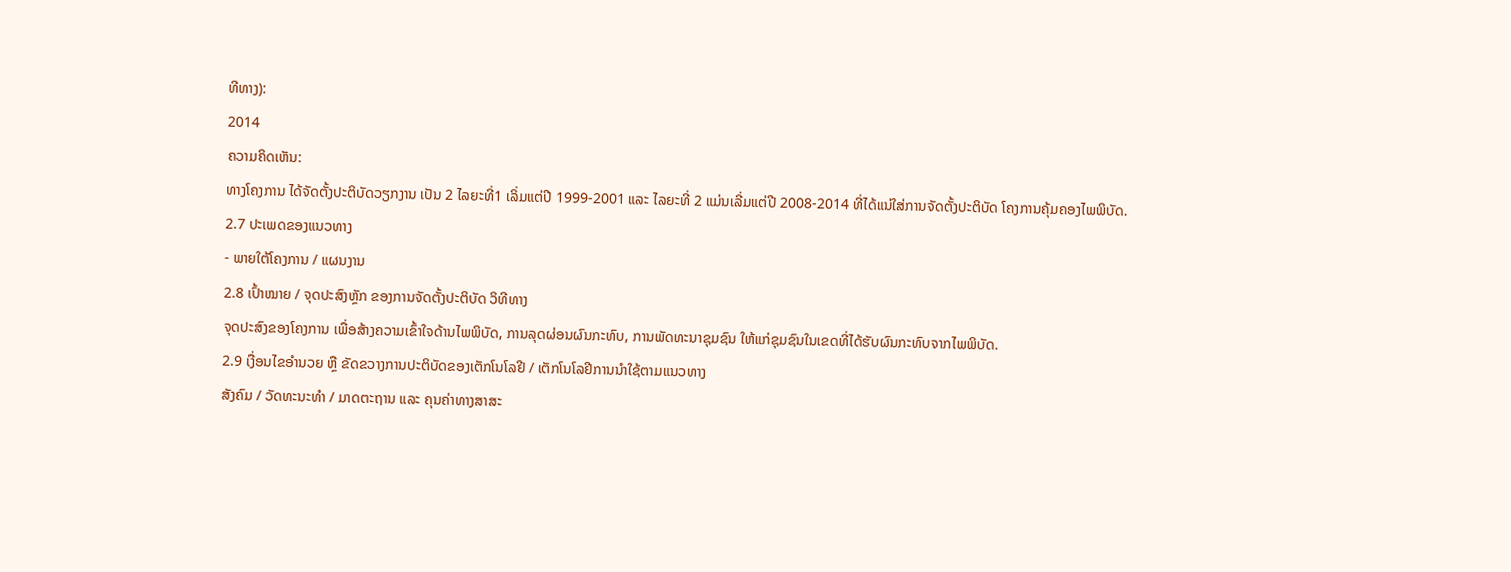ທີທາງ):
2014
ຄວາມຄິດເຫັນ:
ທາງໂຄງການ ໄດ້ຈັດຕັ້ງປະຕິບັດວຽກງານ ເປັນ 2 ໄລຍະທີ່1 ເລິ່ມແຕ່ປີ 1999-2001 ແລະ ໄລຍະທີ່ 2 ແມ່ນເລີ່ມແຕ່ປີ 2008-2014 ທີ່ໄດ້ແນ່ໃສ່ການຈັດຕັ້ງປະຕິບັດ ໂຄງການຄຸ້ມຄອງໄພພິບັດ.
2.7 ປະເພດຂອງແນວທາງ
- ພາຍໃຕ້ໂຄງການ / ແຜນງານ
2.8 ເປົ້າໝາຍ / ຈຸດປະສົງຫຼັກ ຂອງການຈັດຕັ້ງປະຕິບັດ ວິທີທາງ
ຈຸດປະສົງຂອງໂຄງການ ເພື່ອສ້າງຄວາມເຂົ້າໃຈດ້ານໄພພິບັດ, ການລຸດຜ່ອນຜົນກະທົບ, ການພັດທະນາຊຸມຊົນ ໃຫ້ແກ່ຊຸມຊົນໃນເຂດທີ່ໄດ້ຮັບຜົນກະທົບຈາກໄພພິບັດ.
2.9 ເງື່ອນໄຂອໍານວຍ ຫຼື ຂັດຂວາງການປະຕິບັດຂອງເຕັກໂນໂລຢີ / ເຕັກໂນໂລຢີການນໍາໃຊ້ຕາມແນວທາງ
ສັງຄົມ / ວັດທະນະທໍາ / ມາດຕະຖານ ແລະ ຄຸນຄ່າທາງສາສະ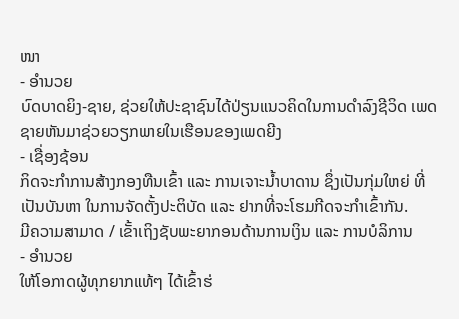ໜາ
- ອໍານວຍ
ບົດບາດຍິງ-ຊາຍ, ຊ່ວຍໃຫ້ປະຊາຊົນໄດ້ປ່ຽນແນວຄິດໃນການດຳລົງຊີວິດ ເພດຊາຍຫັນມາຊ່ວຍວຽກພາຍໃນເຮືອນຂອງເພດຍີງ
- ເຊື່ອງຊ້ອນ
ກິດຈະກໍາການສ້າງກອງທືນເຂົ້າ ແລະ ການເຈາະນ້ຳບາດານ ຊຶ່ງເປັນກຸ່ມໃຫຍ່ ທີ່ເປັນບັນຫາ ໃນການຈັດຕັ້ງປະຕິບັດ ແລະ ຢາກທີ່ຈະໂຮມກີດຈະກຳເຂົ້າກັນ.
ມີຄວາມສາມາດ / ເຂັ້າເຖິງຊັບພະຍາກອນດ້ານການເງິນ ແລະ ການບໍລິການ
- ອໍານວຍ
ໃຫ້ໂອກາດຜູ້ທຸກຍາກແທ້ໆ ໄດ້ເຂົ້າຮ່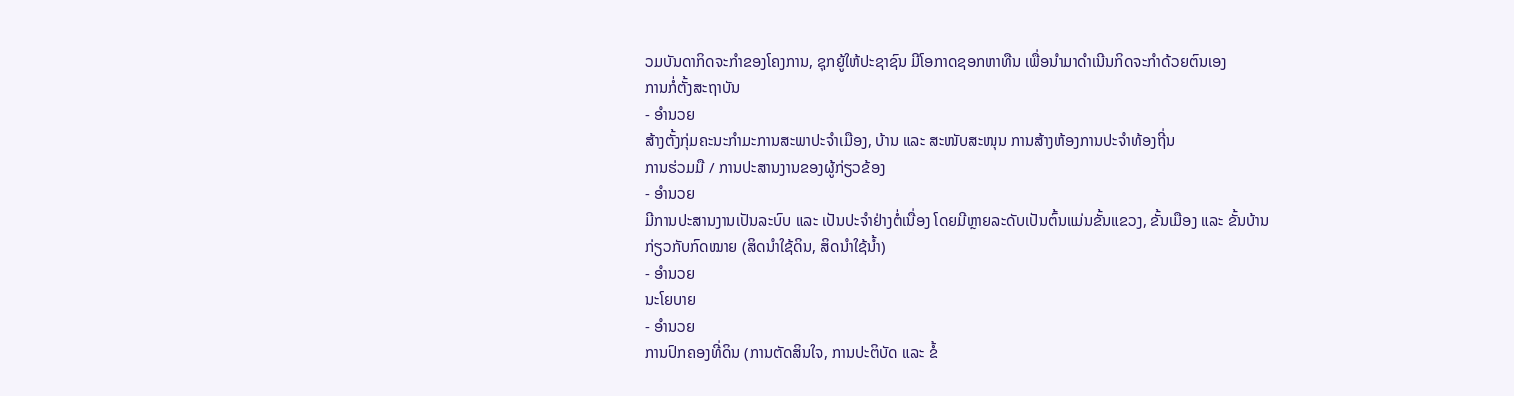ວມບັນດາກິດຈະກຳຂອງໂຄງການ, ຊຸກຍູ້ໃຫ້ປະຊາຊົນ ມີໂອກາດຊອກຫາທືນ ເພື່ອນໍາມາດຳເນີນກິດຈະກຳດ້ວຍຕົນເອງ
ການກໍ່ຕັ້ງສະຖາບັນ
- ອໍານວຍ
ສ້າງຕັ້ງກຸ່ມຄະນະກຳມະການສະພາປະຈຳເມືອງ, ບ້ານ ແລະ ສະໜັບສະໜຸນ ການສ້າງຫ້ອງການປະຈຳທ້ອງຖີ່ນ
ການຮ່ວມມື / ການປະສານງານຂອງຜູ້ກ່ຽວຂ້ອງ
- ອໍານວຍ
ມີການປະສານງານເປັນລະບົບ ແລະ ເປັນປະຈຳຢ່າງຕໍ່ເນື່ອງ ໂດຍມີຫຼາຍລະດັບເປັນຕົ້ນແມ່ນຂັ້ນແຂວງ, ຂັ້ນເມືອງ ແລະ ຂັ້ນບ້ານ
ກ່ຽວກັບກົດໝາຍ (ສິດນໍາໃຊ້ດິນ, ສິດນໍາໃຊ້ນໍ້າ)
- ອໍານວຍ
ນະໂຍບາຍ
- ອໍານວຍ
ການປົກຄອງທີ່ດິນ (ການຕັດສິນໃຈ, ການປະຕິບັດ ແລະ ຂໍ້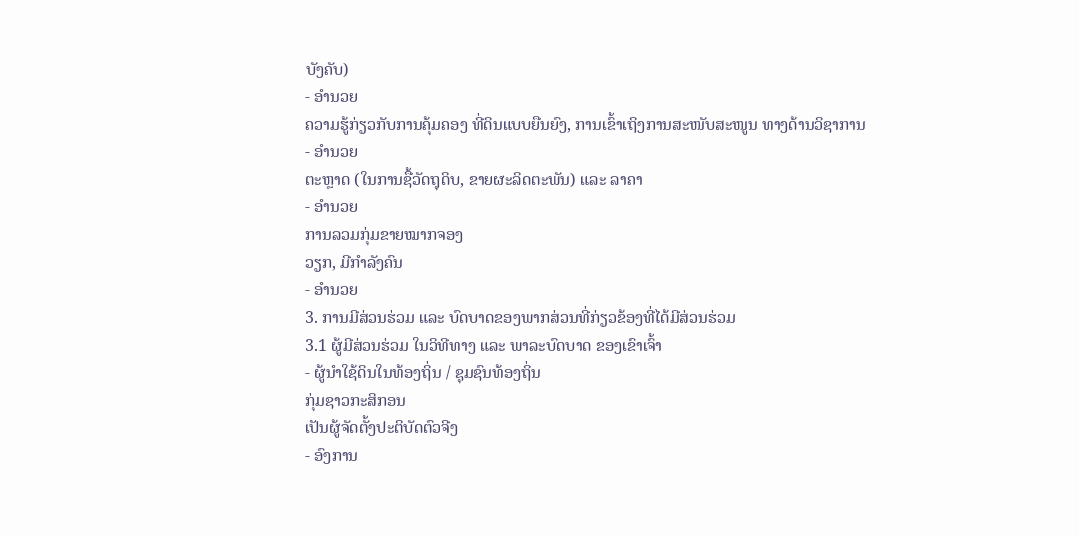ບັງຄັບ)
- ອໍານວຍ
ຄວາມຮູ້ກ່ຽວກັບການຄຸ້ມຄອງ ທີ່ດິນແບບຍືນຍົງ, ການເຂົ້າເຖິງການສະໜັບສະໜູນ ທາງດ້ານວິຊາການ
- ອໍານວຍ
ຕະຫຼາດ (ໃນການຊື້ວັດຖຸດິບ, ຂາຍຜະລິດຕະພັນ) ແລະ ລາຄາ
- ອໍານວຍ
ການລວມກຸ່ມຂາຍໝາກຈອງ
ວຽກ, ມີກໍາລັງຄົນ
- ອໍານວຍ
3. ການມີສ່ວນຮ່ວມ ແລະ ບົດບາດຂອງພາກສ່ວນທີ່ກ່ຽວຂ້ອງທີ່ໄດ້ມີສ່ວນຮ່ວມ
3.1 ຜູ້ມີສ່ວນຮ່ວມ ໃນວິທີທາງ ແລະ ພາລະບົດບາດ ຂອງເຂົາເຈົ້າ
- ຜູ້ນໍາໃຊ້ດິນໃນທ້ອງຖິ່ນ / ຊຸມຊົນທ້ອງຖິ່ນ
ກຸ່ມຊາວກະສິກອນ
ເປັນຜູ້ຈັດຕັ້ງປະຕິບັດຕົວຈີງ
- ອົງການ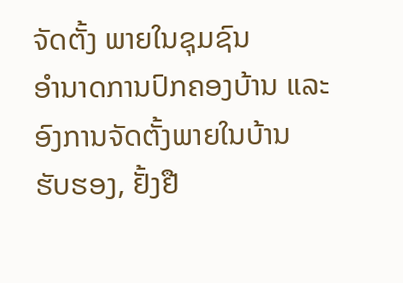ຈັດຕັ້ງ ພາຍໃນຊຸມຊົນ
ອໍານາດການປົກຄອງບ້ານ ແລະ ອົງການຈັດຕັ້ງພາຍໃນບ້ານ
ຮັບຮອງ, ຢັ້ງຢື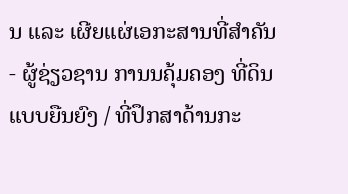ນ ແລະ ເຜີຍແຜ່ເອກະສານທີ່ສຳຄັນ
- ຜູ້ຊ່ຽວຊານ ການນຄຸ້ມຄອງ ທີ່ດິນແບບຍືນຍົງ / ທີ່ປຶກສາດ້ານກະ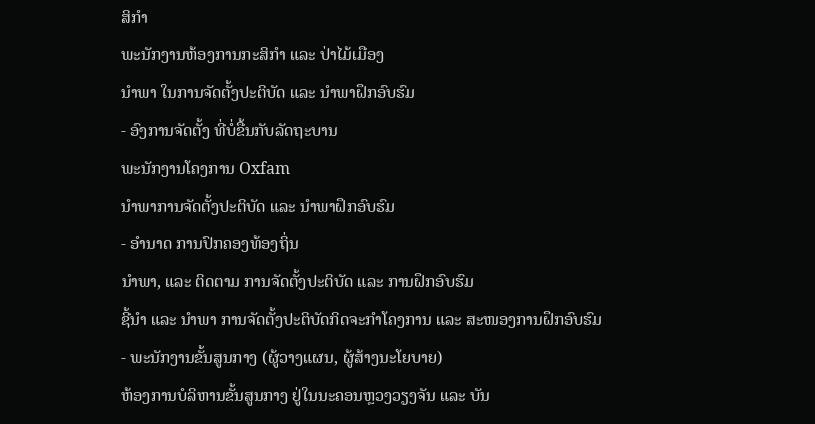ສິກໍາ
ພະນັກງານຫ້ອງການກະສິກຳ ແລະ ປ່າໄມ້ເມືອງ
ນຳພາ ໃນການຈັດຕັ້ງປະຕິບັດ ແລະ ນໍາພາຝຶກອົບຮົມ
- ອົງການຈັດຕັ້ງ ທີ່ບໍ່ຂື້ນກັບລັດຖະບານ
ພະນັກງານໂຄງການ Oxfam
ນຳພາການຈັດຕັ້ງປະຕິບັດ ແລະ ນຳພາຝຶກອົບຮົມ
- ອໍານາດ ການປົກຄອງທ້ອງຖິ່ນ
ນຳພາ, ແລະ ຕິດຕາມ ການຈັດຕັ້ງປະຕິບັດ ແລະ ການຝຶກອົບຮົມ
ຊີ້ນໍາ ແລະ ນໍາພາ ການຈັດຕັ້ງປະຕິບັດກິດຈະກຳໂຄງການ ແລະ ສະໜອງການຝຶກອົບຮົມ
- ພະນັກງານຂັ້ນສູນກາງ (ຜູ້ວາງແຜນ, ຜູ້ສ້າງນະໂຍບາຍ)
ຫ້ອງການບໍລິຫານຂັ້ນສູນກາງ ຢູ່ໃນນະຄອນຫຼວງວຽງຈັນ ແລະ ບັນ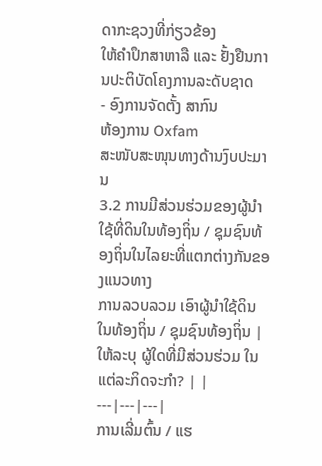ດາກະຊວງທີ່ກ່ຽວຂ້ອງ
ໃຫ້ຄໍາປຶກສາຫາລື ແລະ ຢັ້ງຢືນການປະຕິບັດໂຄງການລະດັບຊາດ
- ອົງການຈັດຕັ້ງ ສາກົນ
ຫ້ອງການ Oxfam
ສະໜັບສະໜຸນທາງດ້ານງົບປະມານ
3.2 ການມີສ່ວນຮ່ວມຂອງຜູ້ນໍາໃຊ້ທີ່ດິນໃນທ້ອງຖິ່ນ / ຊຸມຊົນທ້ອງຖິ່ນໃນໄລຍະທີ່ແຕກຕ່າງກັນຂອງແນວທາງ
ການລວບລວມ ເອົາຜູ້ນໍາໃຊ້ດິນ ໃນທ້ອງຖິ່ນ / ຊຸມຊົນທ້ອງຖິ່ນ | ໃຫ້ລະບຸ ຜູ້ໃດທີ່ມີສ່ວນຮ່ວມ ໃນແຕ່ລະກິດຈະກໍາ? | |
---|---|---|
ການເລີ່ມຕົ້ນ / ແຮ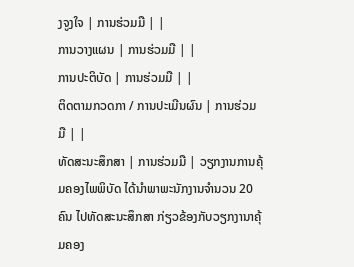ງຈູງໃຈ | ການຮ່ວມມື | |
ການວາງແຜນ | ການຮ່ວມມື | |
ການປະຕິບັດ | ການຮ່ວມມື | |
ຕິດຕາມກວດກາ / ການປະເມີນຜົນ | ການຮ່ວມມື | |
ທັດສະນະສຶກສາ | ການຮ່ວມມື | ວຽກງານການຄຸ້ມຄອງໄພພິບັດ ໄດ້ນຳພາພະນັກງານຈຳນວນ 20 ຄົນ ໄປທັດສະນະສຶກສາ ກ່ຽວຂ້ອງກັບວຽກງານາຄຸ້ມຄອງ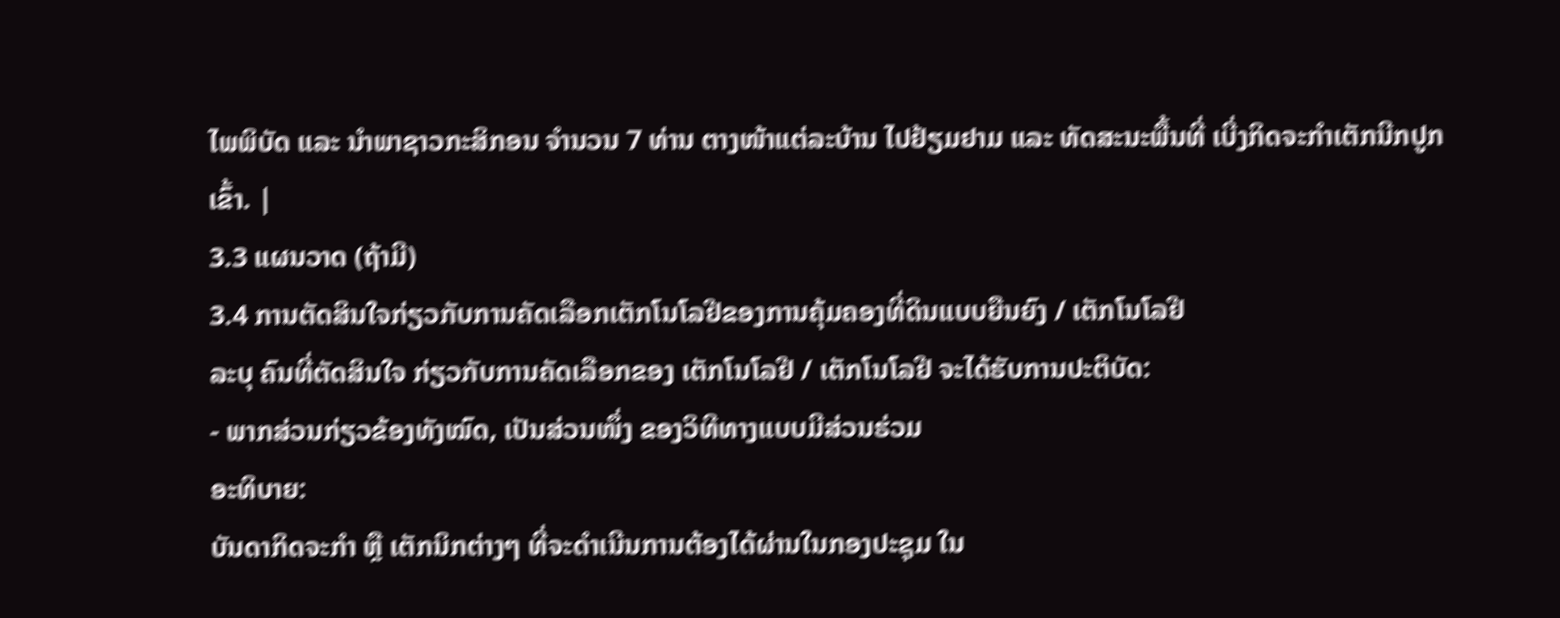ໄພພິບັດ ແລະ ນຳພາຊາວກະສິກອນ ຈຳນວນ 7 ທ່ານ ຕາງໜ້າແຕ່ລະບ້ານ ໄປຢ້ຽມຢາມ ແລະ ທັດສະນະພື້ນທີ່ ເບີ່ງກິດຈະກຳເຕັກນີກປູກເຂົ້າ. |
3.3 ແຜນວາດ (ຖ້າມີ)
3.4 ການຕັດສິນໃຈກ່ຽວກັບການຄັດເລືອກເຕັກໂນໂລຢີຂອງການຄຸ້ມຄອງທີ່ດິນແບບຍືນຍົງ / ເຕັກໂນໂລຢີ
ລະບຸ ຄົນທີ່ຕັດສິນໃຈ ກ່ຽວກັບການຄັດເລືອກຂອງ ເຕັກໂນໂລຢີ / ເຕັກໂນໂລຢີ ຈະໄດ້ຮັບການປະຕິບັດ:
- ພາກສ່ວນກ່ຽວຂ້ອງທັງໝົດ, ເປັນສ່ວນໜຶ່ງ ຂອງວິທີທາງແບບມີສ່ວນຮ່ວມ
ອະທິບາຍ:
ບັນດາກິດຈະກຳ ຫຼື ເຕັກນິກຕ່າງໆ ທີ່ຈະດຳເນີນການຕ້ອງໄດ້ຜ່ານໃນກອງປະຊຸມ ໃນ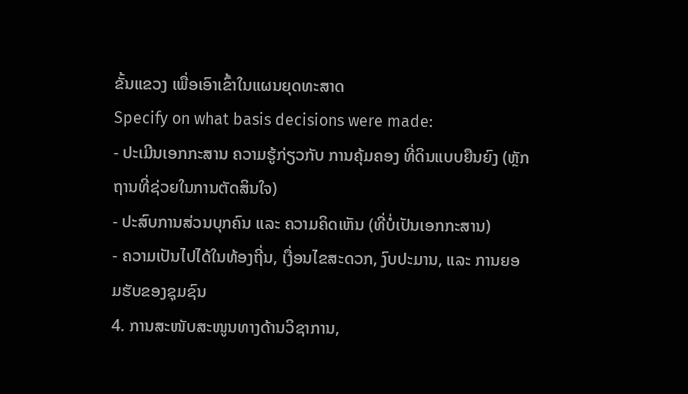ຂັ້ນແຂວງ ເພື່ອເອົາເຂົ້າໃນແຜນຍຸດທະສາດ
Specify on what basis decisions were made:
- ປະເມີນເອກກະສານ ຄວາມຮູ້ກ່ຽວກັບ ການຄຸ້ມຄອງ ທີ່ດິນແບບຍືນຍົງ (ຫຼັກຖານທີ່ຊ່ວຍໃນການຕັດສິນໃຈ)
- ປະສົບການສ່ວນບຸກຄົນ ແລະ ຄວາມຄິດເຫັນ (ທີ່ບໍ່ເປັນເອກກະສານ)
- ຄວາມເປັນໄປໄດ້ໃນທ້ອງຖີ່ນ, ເງື່ອນໄຂສະດວກ, ງົບປະມານ, ແລະ ການຍອມຮັບຂອງຊຸມຊົນ
4. ການສະໜັບສະໜູນທາງດ້ານວິຊາການ,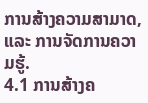ການສ້າງຄວາມສາມາດ, ແລະ ການຈັດການຄວາມຮູ້.
4.1 ການສ້າງຄ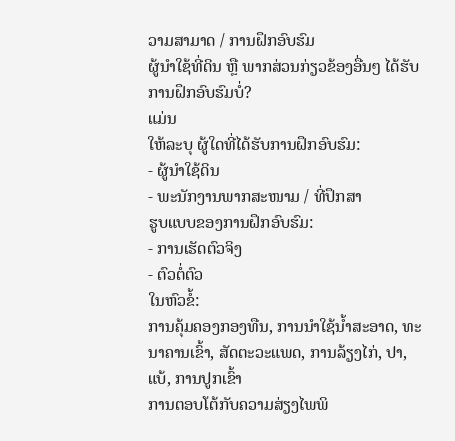ວາມສາມາດ / ການຝຶກອົບຮົມ
ຜູ້ນໍາໃຊ້ທີ່ດິນ ຫຼື ພາກສ່ວນກ່ຽວຂ້ອງອື່ນໆ ໄດ້ຮັບການຝຶກອົບຮົມບໍ່?
ແມ່ນ
ໃຫ້ລະບຸ ຜູ້ໃດທີ່ໄດ້ຮັບການຝຶກອົບຮົມ:
- ຜູ້ນໍາໃຊ້ດິນ
- ພະນັກງານພາກສະໜາມ / ທີ່ປຶກສາ
ຮູບແບບຂອງການຝຶກອົບຮົມ:
- ການເຮັດຕົວຈິງ
- ຕົວຕໍ່ຕົວ
ໃນຫົວຂໍ້:
ການຄຸ້ມຄອງກອງທືນ, ການນຳໃຊ້ນ້ຳສະອາດ, ທະນາຄານເຂົ້າ, ສັດຕະວະແພດ, ການລ້ຽງໄກ່, ປາ, ແບ້, ການປູກເຂົ້າ
ການຕອບໂຕ້ກັບຄວາມສ່ຽງໄພພິ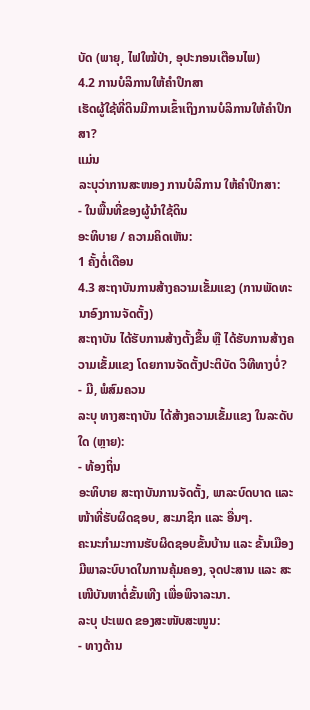ບັດ (ພາຍຸ, ໄຟໃໝ້ປ່າ, ອຸປະກອນເຕືອນໄພ)
4.2 ການບໍລິການໃຫ້ຄໍາປຶກສາ
ເຮັດຜູ້ໃຊ້ທີ່ດິນມີການເຂົ້າເຖິງການບໍລິການໃຫ້ຄໍາປຶກສາ?
ແມ່ນ
ລະບຸວ່າການສະໜອງ ການບໍລິການ ໃຫ້ຄໍາປຶກສາ:
- ໃນພື້ນທີ່ຂອງຜູ້ນໍາໃຊ້ດິນ
ອະທິບາຍ / ຄວາມຄິດເຫັນ:
1 ຄັ້ງຕໍ່ເດືອນ
4.3 ສະຖາບັນການສ້າງຄວາມເຂັ້ມແຂງ (ການພັດທະນາອົງການຈັດຕັ້ງ)
ສະຖາບັນ ໄດ້ຮັບການສ້າງຕັ້ງຂື້ນ ຫຼື ໄດ້ຮັບການສ້າງຄວາມເຂັ້ມແຂງ ໂດຍການຈັດຕັ້ງປະຕິບັດ ວິທີທາງບໍ່?
- ມີ, ພໍສົມຄວນ
ລະບຸ ທາງສະຖາບັນ ໄດ້ສ້າງຄວາມເຂັ້ມແຂງ ໃນລະດັບໃດ (ຫຼາຍ):
- ທ້ອງຖິ່ນ
ອະທິບາຍ ສະຖາບັນການຈັດຕັ້ງ, ພາລະບົດບາດ ແລະ ໜ້າທີ່ຮັບຜິດຊອບ, ສະມາຊິກ ແລະ ອື່ນໆ.
ຄະນະກຳມະການຮັບຜິດຊອບຂັ້ນບ້ານ ແລະ ຂັ້ນເມືອງ ມີພາລະບົບາດໃນການຄຸ້ມຄອງ, ຈຸດປະສານ ແລະ ສະເໜີບັນຫາຕໍ່ຂັ້ນເທີງ ເພື່ອພິຈາລະນາ.
ລະບຸ ປະເພດ ຂອງສະໜັບສະໜູນ:
- ທາງດ້ານ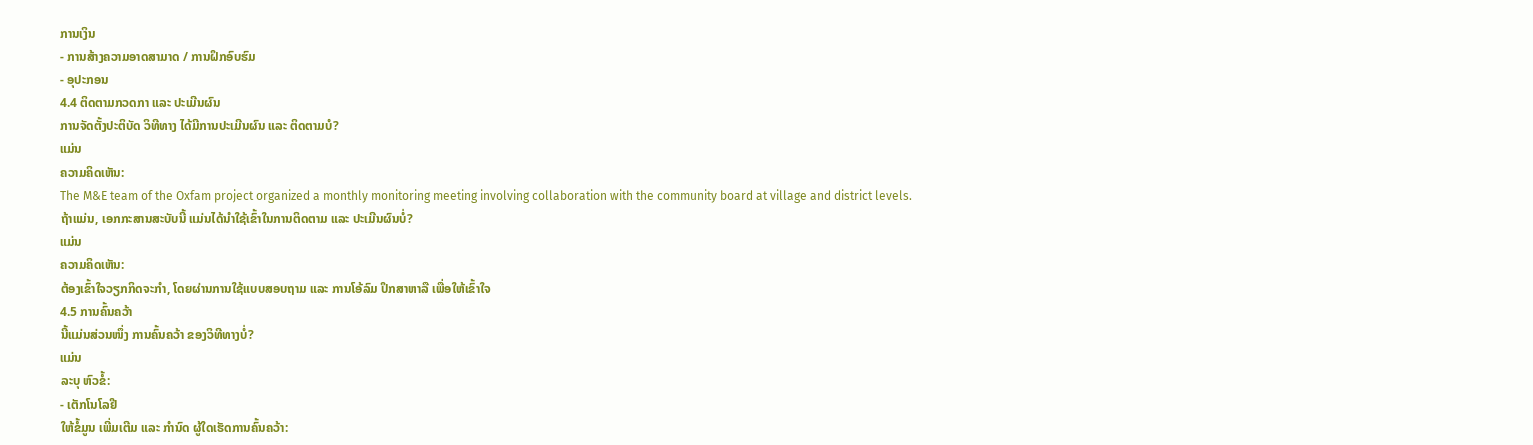ການເງິນ
- ການສ້າງຄວາມອາດສາມາດ / ການຝຶກອົບຮົມ
- ອຸປະກອນ
4.4 ຕິດຕາມກວດກາ ແລະ ປະເມີນຜົນ
ການຈັດຕັ້ງປະຕິບັດ ວິທີທາງ ໄດ້ມີການປະເມີນຜົນ ແລະ ຕິດຕາມບໍ?
ແມ່ນ
ຄວາມຄິດເຫັນ:
The M&E team of the Oxfam project organized a monthly monitoring meeting involving collaboration with the community board at village and district levels.
ຖ້າແມ່ນ, ເອກກະສານສະບັບນີ້ ແມ່ນໄດ້ນໍາໃຊ້ເຂົ້າໃນການຕິດຕາມ ແລະ ປະເມີນຜົນບໍ່?
ແມ່ນ
ຄວາມຄິດເຫັນ:
ຕ້ອງເຂົ້າໃຈວຽກກິດຈະກຳ, ໂດຍຜ່ານການໃຊ້ແບບສອບຖາມ ແລະ ການໂອ້ລົມ ປຶກສາຫາລື ເພື່ອໃຫ້ເຂົ້າໃຈ
4.5 ການຄົ້ນຄວ້າ
ນີ້ແມ່ນສ່ວນໜຶ່ງ ການຄົ້ນຄວ້າ ຂອງວິທີທາງບໍ່?
ແມ່ນ
ລະບຸ ຫົວຂໍ້:
- ເຕັກໂນໂລຢີ
ໃຫ້ຂໍ້ມູນ ເພີ່ມເຕີມ ແລະ ກໍານົດ ຜູ້ໃດເຮັດການຄົ້ນຄວ້າ: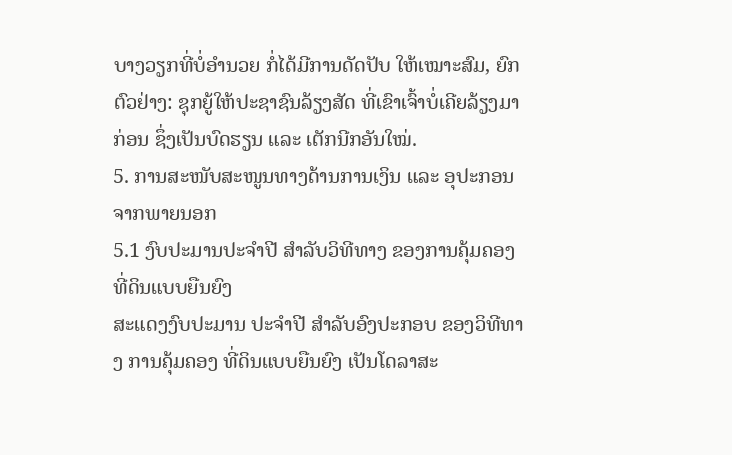ບາງວຽກທີ່ບໍ່ອຳນວຍ ກໍ່ໄດ້ມີການດັດປັບ ໃຫ້ເໝາະສົມ, ຍົກຕົວຢ່າງ: ຊຸກຍູ້ໃຫ້ປະຊາຊົນລ້ຽງສັດ ທີ່ເຂົາເຈົ້າບໍ່ເຄີຍລ້ຽງມາກ່ອນ ຊຶ່ງເປັນບົດຮຽນ ແລະ ເຕັກນີກອັນໃໝ່.
5. ການສະໜັບສະໜູນທາງດ້ານການເງິນ ແລະ ອຸປະກອນຈາກພາຍນອກ
5.1 ງົບປະມານປະຈໍາປີ ສໍາລັບວິທີທາງ ຂອງການຄຸ້ມຄອງ ທີ່ດິນແບບຍືນຍົງ
ສະແດງງົບປະມານ ປະຈໍາປີ ສໍາລັບອົງປະກອບ ຂອງວິທີທາງ ການຄຸ້ມຄອງ ທີ່ດິນແບບຍືນຍົງ ເປັນໂດລາສະ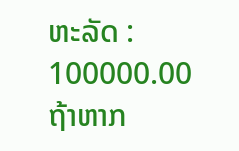ຫະລັດ :
100000.00
ຖ້າຫາກ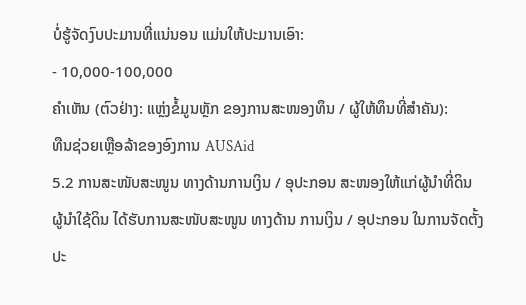ບໍ່ຮູ້ຈັດງົບປະມານທີ່ແນ່ນອນ ແມ່ນໃຫ້ປະມານເອົາ:
- 10,000-100,000
ຄໍາເຫັນ (ຕົວຢ່າງ: ແຫຼ່ງຂໍ້ມູນຫຼັກ ຂອງການສະໜອງທຶນ / ຜູ້ໃຫ້ທຶນທີ່ສໍາຄັນ):
ທືນຊ່ວຍເຫຼືອລ້າຂອງອົງການ AUSAid
5.2 ການສະໜັບສະໜູນ ທາງດ້ານການເງິນ / ອຸປະກອນ ສະໜອງໃຫ້ແກ່ຜູ້ນໍາທີ່ດິນ
ຜູ້ນໍາໃຊ້ດິນ ໄດ້ຮັບການສະໜັບສະໜູນ ທາງດ້ານ ການເງິນ / ອຸປະກອນ ໃນການຈັດຕັ້ງປະ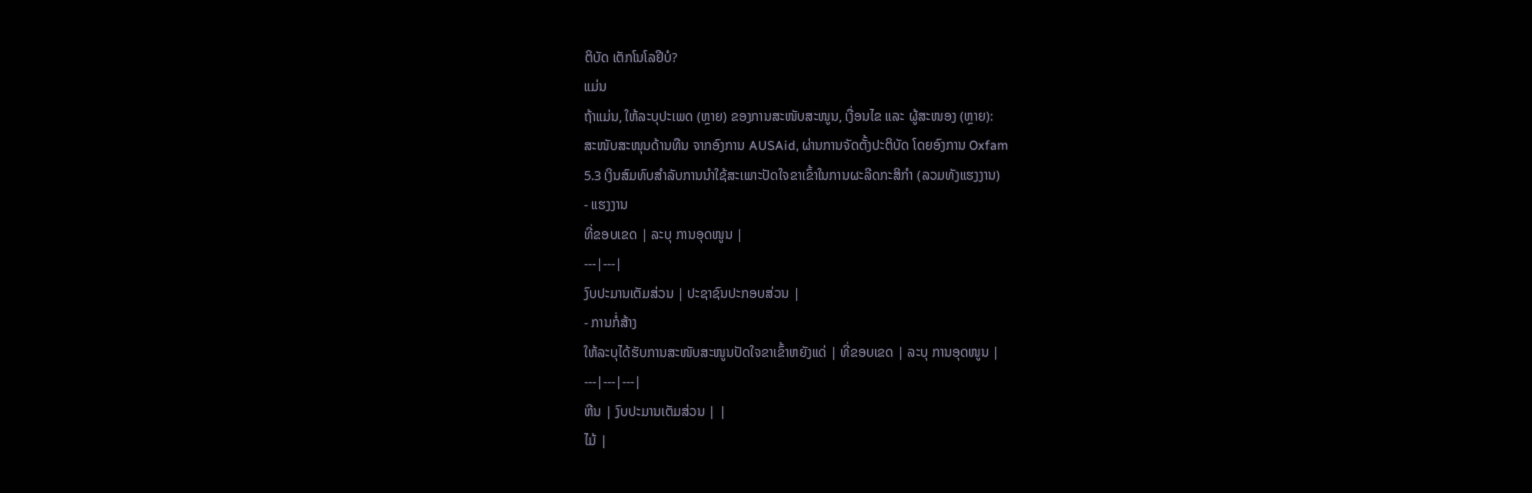ຕິບັດ ເຕັກໂນໂລຢີບໍ?
ແມ່ນ
ຖ້າແມ່ນ, ໃຫ້ລະບຸປະເພດ (ຫຼາຍ) ຂອງການສະໜັບສະໜູນ, ເງື່ອນໄຂ ແລະ ຜູ້ສະໜອງ (ຫຼາຍ):
ສະໜັບສະໜຸນດ້ານທືນ ຈາກອົງການ AUSAid, ຜ່ານການຈັດຕັ້ງປະຕິບັດ ໂດຍອົງການ Oxfam
5.3 ເງິນສົມທົບສໍາລັບການນໍາໃຊ້ສະເພາະປັດໃຈຂາເຂົ້າໃນການຜະລີດກະສິກໍາ (ລວມທັງແຮງງານ)
- ແຮງງານ
ທີ່ຂອບເຂດ | ລະບຸ ການອຸດໜູນ |
---|---|
ງົບປະມານເຕັມສ່ວນ | ປະຊາຊົນປະກອບສ່ວນ |
- ການກໍ່ສ້າງ
ໃຫ້ລະບຸໄດ້ຮັບການສະໜັບສະໜູນປັດໃຈຂາເຂົ້າຫຍັງແດ່ | ທີ່ຂອບເຂດ | ລະບຸ ການອຸດໜູນ |
---|---|---|
ຫີນ | ງົບປະມານເຕັມສ່ວນ | |
ໄມ້ |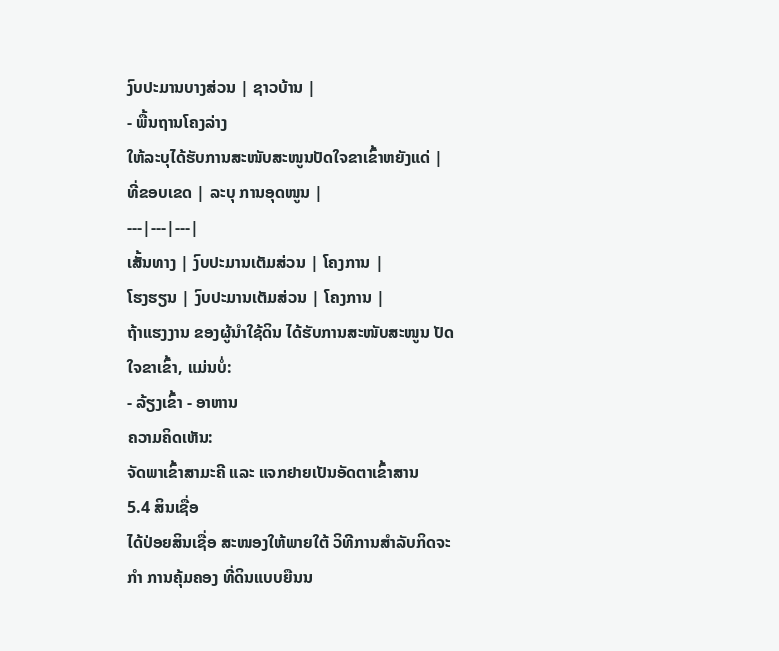ງົບປະມານບາງສ່ວນ | ຊາວບ້ານ |
- ພື້ນຖານໂຄງລ່າງ
ໃຫ້ລະບຸໄດ້ຮັບການສະໜັບສະໜູນປັດໃຈຂາເຂົ້າຫຍັງແດ່ | ທີ່ຂອບເຂດ | ລະບຸ ການອຸດໜູນ |
---|---|---|
ເສັ້ນທາງ | ງົບປະມານເຕັມສ່ວນ | ໂຄງການ |
ໂຮງຮຽນ | ງົບປະມານເຕັມສ່ວນ | ໂຄງການ |
ຖ້າແຮງງານ ຂອງຜູ້ນໍາໃຊ້ດິນ ໄດ້ຮັບການສະໜັບສະໜູນ ປັດໃຈຂາເຂົ້າ, ແມ່ນບໍ່:
- ລ້ຽງເຂົ້າ - ອາຫານ
ຄວາມຄິດເຫັນ:
ຈັດພາເຂົ້າສາມະຄີ ແລະ ແຈກຢາຍເປັນອັດຕາເຂົ້າສານ
5.4 ສິນເຊື່ອ
ໄດ້ປ່ອຍສິນເຊື່ອ ສະໜອງໃຫ້ພາຍໃຕ້ ວິທີການສໍາລັບກິດຈະກໍາ ການຄຸ້ມຄອງ ທີ່ດິນແບບຍືນນ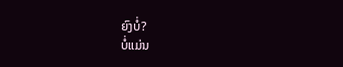ຍົງບໍ່?
ບໍ່ແມ່ນ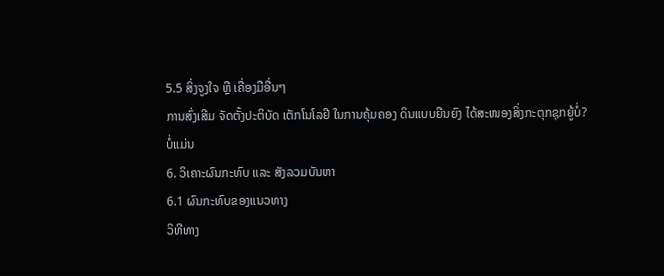5.5 ສິ່ງຈູງໃຈ ຫຼື ເຄື່ອງມືອື່ນໆ
ການສົ່ງເສີມ ຈັດຕັ້ງປະຕິບັດ ເຕັກໂນໂລຢີ ໃນການຄຸ້ມຄອງ ດິນແບບຍືນຍົງ ໄດ້ສະໜອງສິ່ງກະຕຸກຊຸກຍູ້ບໍ່?
ບໍ່ແມ່ນ
6. ວິເຄາະຜົນກະທົບ ແລະ ສັງລວມບັນຫາ
6.1 ຜົນກະທົບຂອງແນວທາງ
ວິທີທາງ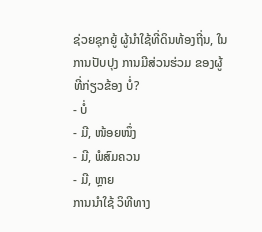ຊ່ວຍຊຸກຍູ້ ຜູ້ນຳໃຊ້ທີ່ດິນທ້ອງຖີ່ນ, ໃນການປັບປຸງ ການມີສ່ວນຮ່ວມ ຂອງຜູ້ທີ່ກ່ຽວຂ້ອງ ບໍ່?
- ບໍ່
- ມີ, ໜ້ອຍໜຶ່ງ
- ມີ, ພໍສົມຄວນ
- ມີ, ຫຼາຍ
ການນໍາໃຊ້ ວິທີທາງ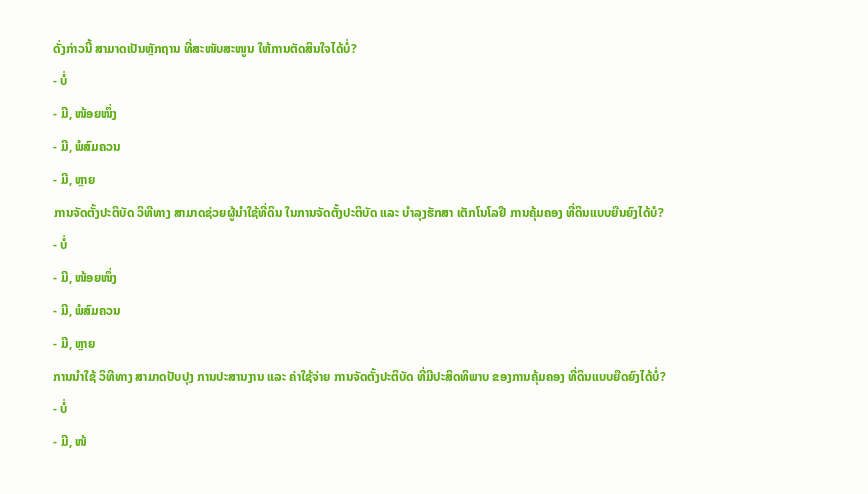ດັ່ງກ່າວນີ້ ສາມາດເປັນຫຼັກຖານ ທີ່ສະໜັບສະໜູນ ໃຫ້ການຕັດສິນໃຈໄດ້ບໍ່?
- ບໍ່
- ມີ, ໜ້ອຍໜຶ່ງ
- ມີ, ພໍສົມຄວນ
- ມີ, ຫຼາຍ
ການຈັດຕັ້ງປະຕິບັດ ວິທີທາງ ສາມາດຊ່ວຍຜູ້ນໍາໃຊ້ທີ່ດິນ ໃນການຈັດຕັ້ງປະຕິບັດ ແລະ ບໍາລຸງຮັກສາ ເຕັກໂນໂລຢີ ການຄຸ້ມຄອງ ທີ່ດິນແບບຍືນຍົງໄດ້ບໍ?
- ບໍ່
- ມີ, ໜ້ອຍໜຶ່ງ
- ມີ, ພໍສົມຄວນ
- ມີ, ຫຼາຍ
ການນໍາໃຊ້ ວິທີທາງ ສາມາດປັບປຸງ ການປະສານງານ ແລະ ຄ່າໃຊ້ຈ່າຍ ການຈັດຕັ້ງປະຕິບັດ ທີ່ມີປະສິດທິພາບ ຂອງການຄຸ້ມຄອງ ທີ່ດິນແບບຍືດຍົງໄດ້ບໍ່?
- ບໍ່
- ມີ, ໜ້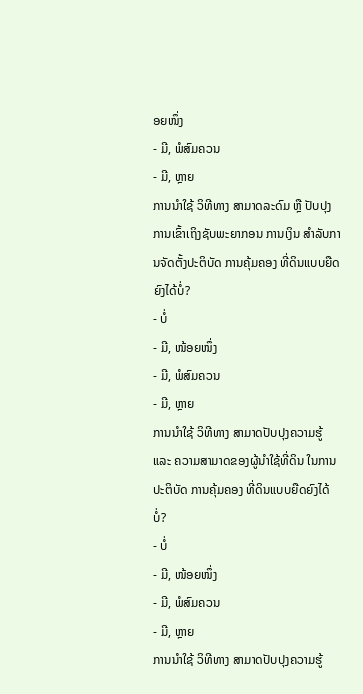ອຍໜຶ່ງ
- ມີ, ພໍສົມຄວນ
- ມີ, ຫຼາຍ
ການນໍາໃຊ້ ວິທີທາງ ສາມາດລະດົມ ຫຼື ປັບປຸງ ການເຂົ້າເຖິງຊັບພະຍາກອນ ການເງິນ ສໍາລັບການຈັດຕັ້ງປະຕິບັດ ການຄຸ້ມຄອງ ທີ່ດິນແບບຍືດຍົງໄດ້ບໍ່?
- ບໍ່
- ມີ, ໜ້ອຍໜຶ່ງ
- ມີ, ພໍສົມຄວນ
- ມີ, ຫຼາຍ
ການນໍາໃຊ້ ວິທີທາງ ສາມາດປັບປຸງຄວາມຮູ້ ແລະ ຄວາມສາມາດຂອງຜູ້ນໍາໃຊ້ທີ່ດິນ ໃນການປະຕິບັດ ການຄຸ້ມຄອງ ທີ່ດິນແບບຍືດຍົງໄດ້ບໍ່?
- ບໍ່
- ມີ, ໜ້ອຍໜຶ່ງ
- ມີ, ພໍສົມຄວນ
- ມີ, ຫຼາຍ
ການນໍາໃຊ້ ວິທີທາງ ສາມາດປັບປຸງຄວາມຮູ້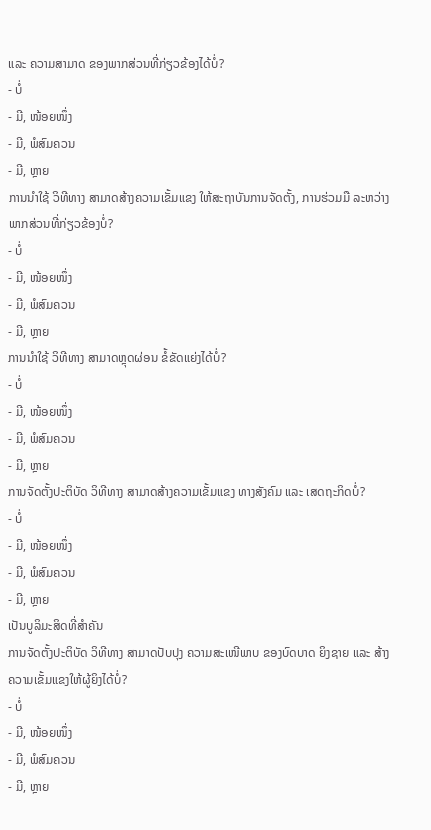ແລະ ຄວາມສາມາດ ຂອງພາກສ່ວນທີ່ກ່ຽວຂ້ອງໄດ້ບໍ່?
- ບໍ່
- ມີ, ໜ້ອຍໜຶ່ງ
- ມີ, ພໍສົມຄວນ
- ມີ, ຫຼາຍ
ການນໍາໃຊ້ ວິທີທາງ ສາມາດສ້າງຄວາມເຂັ້ມແຂງ ໃຫ້ສະຖາບັນການຈັດຕັ້ງ, ການຮ່ວມມື ລະຫວ່າງພາກສ່ວນທີ່ກ່ຽວຂ້ອງບໍ່?
- ບໍ່
- ມີ, ໜ້ອຍໜຶ່ງ
- ມີ, ພໍສົມຄວນ
- ມີ, ຫຼາຍ
ການນໍາໃຊ້ ວິທີທາງ ສາມາດຫຼຸດຜ່ອນ ຂໍ້ຂັດແຍ່ງໄດ້ບໍ່?
- ບໍ່
- ມີ, ໜ້ອຍໜຶ່ງ
- ມີ, ພໍສົມຄວນ
- ມີ, ຫຼາຍ
ການຈັດຕັ້ງປະຕິບັດ ວິທີທາງ ສາມາດສ້າງຄວາມເຂັ້ມແຂງ ທາງສັງຄົມ ແລະ ເສດຖະກິດບໍ່?
- ບໍ່
- ມີ, ໜ້ອຍໜຶ່ງ
- ມີ, ພໍສົມຄວນ
- ມີ, ຫຼາຍ
ເປັນບູລິມະສິດທີ່ສຳຄັນ
ການຈັດຕັ້ງປະຕິບັດ ວິທີທາງ ສາມາດປັບປຸງ ຄວາມສະເໜີພາບ ຂອງບົດບາດ ຍິງຊາຍ ແລະ ສ້າງຄວາມເຂັ້ມແຂງໃຫ້ຜູ້ຍິງໄດ້ບໍ່?
- ບໍ່
- ມີ, ໜ້ອຍໜຶ່ງ
- ມີ, ພໍສົມຄວນ
- ມີ, ຫຼາຍ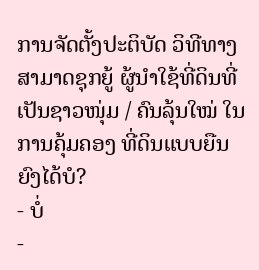ການຈັດຕັ້ງປະຕິບັດ ວິທີທາງ ສາມາດຊຸກຍູ້ ຜູ້ນໍາໃຊ້ທີ່ດິນທີ່ເປັນຊາວໜຸ່ມ / ຄົນລຸ້ນໃໝ່ ໃນການຄຸ້ມຄອງ ທີ່ດິນແບບຍືນຍົງໄດ້ບໍ?
- ບໍ່
-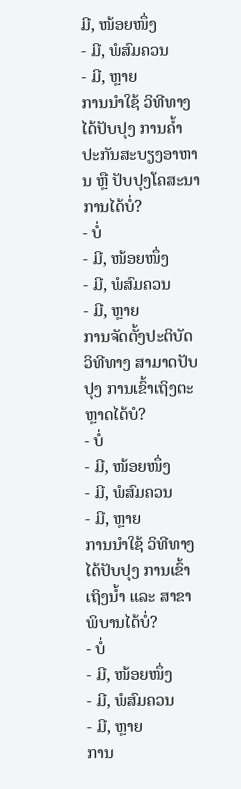ມີ, ໜ້ອຍໜຶ່ງ
- ມີ, ພໍສົມຄວນ
- ມີ, ຫຼາຍ
ການນໍາໃຊ້ ວິທີທາງ ໄດ້ປັບປຸງ ການຄໍ້າປະກັນສະບຽງອາຫານ ຫຼື ປັບປຸງໂຄສະນາການໄດ້ບໍ່?
- ບໍ່
- ມີ, ໜ້ອຍໜຶ່ງ
- ມີ, ພໍສົມຄວນ
- ມີ, ຫຼາຍ
ການຈັດຕັ້ງປະຕິບັດ ວິທີທາງ ສາມາດປັບປຸງ ການເຂົ້າເຖິງຕະຫຼາດໄດ້ບໍ?
- ບໍ່
- ມີ, ໜ້ອຍໜຶ່ງ
- ມີ, ພໍສົມຄວນ
- ມີ, ຫຼາຍ
ການນໍາໃຊ້ ວິທີທາງ ໄດ້ປັບປຸງ ການເຂົ້າເຖິງນໍ້າ ແລະ ສາຂາພິບານໄດ້ບໍ່?
- ບໍ່
- ມີ, ໜ້ອຍໜຶ່ງ
- ມີ, ພໍສົມຄວນ
- ມີ, ຫຼາຍ
ການ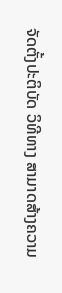ຈັດຕັ້ງປະຕິບັດ ວິທີທາງ ສາມາດສ້າງຄວາມ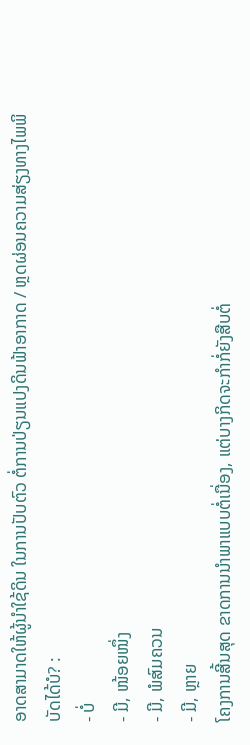ອາດສາມາດໃຫ້ຜູ້ນໍາໃຊ້ດິນ ໃນການປັບຕົວ ຕໍ່ການປ່ຽນແປງດິນຟ້າອາກາດ / ຫຼດຜ່ອນຄວາມສ່ຽງທາງໄພພິບັດໄດ້ບໍ? :
- ບໍ່
- ມີ, ໜ້ອຍໜຶ່ງ
- ມີ, ພໍສົມຄວນ
- ມີ, ຫຼາຍ
ໂຄງການສີ້ນສຸດ ຂາດການນຳພາແບບຕໍ່ເນື່ອງ, ແຕ່ບາງກິດຈະກຳກໍ່ຍັງສືບຕໍ່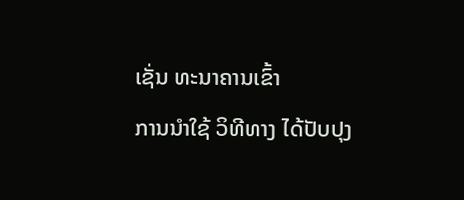ເຊັ່ນ ທະນາຄານເຂົ້າ
ການນໍາໃຊ້ ວິທີທາງ ໄດ້ປັບປຸງ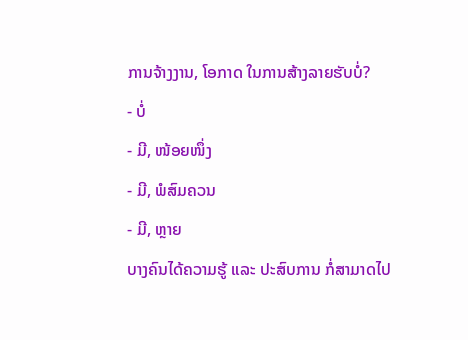ການຈ້າງງານ, ໂອກາດ ໃນການສ້າງລາຍຮັບບໍ່?
- ບໍ່
- ມີ, ໜ້ອຍໜຶ່ງ
- ມີ, ພໍສົມຄວນ
- ມີ, ຫຼາຍ
ບາງຄົນໄດ້ຄວາມຮູ້ ແລະ ປະສົບການ ກໍ່ສາມາດໄປ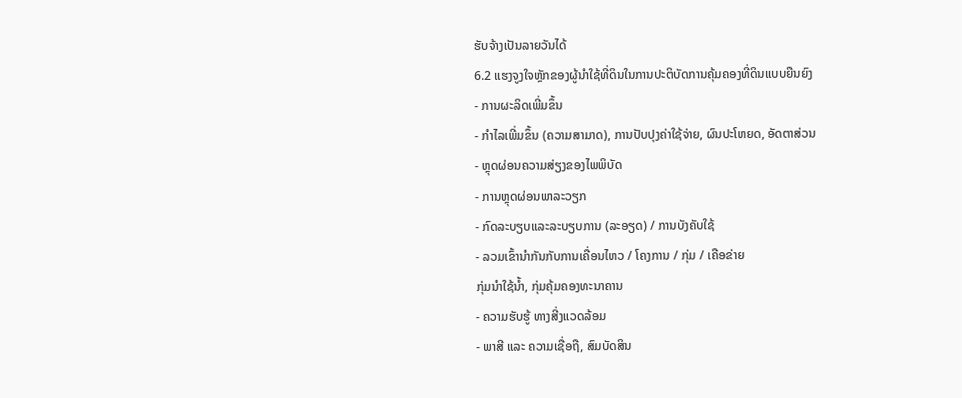ຮັບຈ້າງເປັນລາຍວັນໄດ້
6.2 ແຮງຈູງໃຈຫຼັກຂອງຜູ້ນໍາໃຊ້ທີ່ດິນໃນການປະຕິບັດການຄຸ້ມຄອງທີ່ດິນແບບຍືນຍົງ
- ການຜະລິດເພີ່ມຂຶ້ນ
- ກໍາໄລເພີ່ມຂຶ້ນ (ຄວາມສາມາດ), ການປັບປຸງຄ່າໃຊ້ຈ່າຍ, ຜົນປະໂຫຍດ, ອັດຕາສ່ວນ
- ຫຼຸດຜ່ອນຄວາມສ່ຽງຂອງໄພພິບັດ
- ການຫຼຸດຜ່ອນພາລະວຽກ
- ກົດລະບຽບແລະລະບຽບການ (ລະອຽດ) / ການບັງຄັບໃຊ້
- ລວມເຂົ້ານໍາກັນກັບການເຄື່ອນໄຫວ / ໂຄງການ / ກຸ່ມ / ເຄືອຂ່າຍ
ກຸ່ມນຳໃຊ້ນ້ຳ, ກຸ່ມຄຸ້ມຄອງທະນາຄານ
- ຄວາມຮັບຮູ້ ທາງສີ່ງແວດລ້ອມ
- ພາສີ ແລະ ຄວາມເຊື່ອຖື, ສົມບັດສິນ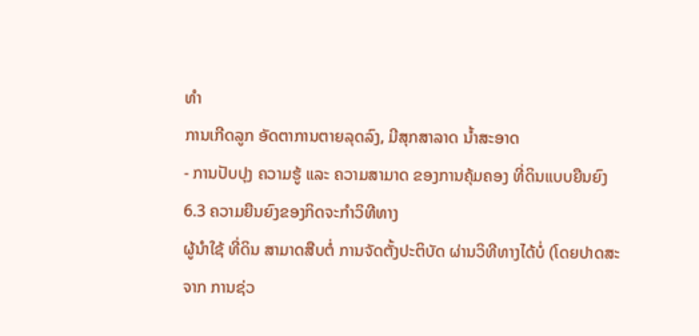ທໍາ
ການເກີດລູກ ອັດຕາການຕາຍລຸດລົງ, ມີສຸກສາລາດ ນ້ຳສະອາດ
- ການປັບປຸງ ຄວາມຮູ້ ແລະ ຄວາມສາມາດ ຂອງການຄຸ້ມຄອງ ທີ່ດິນແບບຍືນຍົງ
6.3 ຄວາມຍືນຍົງຂອງກິດຈະກໍາວິທີທາງ
ຜູ້ນໍາໃຊ້ ທີ່ດິນ ສາມາດສືບຕໍ່ ການຈັດຕັ້ງປະຕິບັດ ຜ່ານວິທີທາງໄດ້ບໍ່ (ໂດຍປາດສະຈາກ ການຊ່ວ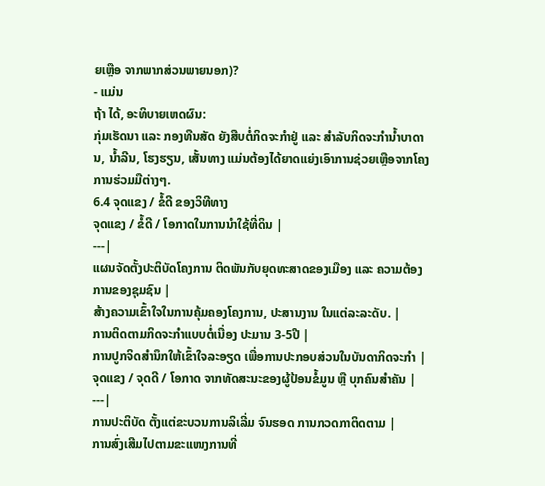ຍເຫຼືອ ຈາກພາກສ່ວນພາຍນອກ)?
- ແມ່ນ
ຖ້າ ໄດ້, ອະທິບາຍເຫດຜົນ:
ກຸ່ມເຮັດນາ ແລະ ກອງທືນສັດ ຍັງສືບຕໍ່ກິດຈະກຳຢູ່ ແລະ ສຳລັບກິດຈະກຳນ້ຳບາດານ, ນ້ຳລີນ, ໂຮງຮຽນ, ເສັ້ນທາງ ແມ່ນຕ້ອງໄດ້ຍາດແຍ່ງເອົາການຊ່ວຍເຫຼືອຈາກໂຄງການຮ່ວມມືຕ່າງໆ.
6.4 ຈຸດແຂງ / ຂໍ້ດີ ຂອງວິທີທາງ
ຈຸດແຂງ / ຂໍ້ດີ / ໂອກາດໃນການນໍາໃຊ້ທີ່ດິນ |
---|
ແຜນຈັດຕັ້ງປະຕິບັດໂຄງການ ຕິດພັນກັບຍຸດທະສາດຂອງເມືອງ ແລະ ຄວາມຕ້ອງການຂອງຊຸມຊົນ |
ສ້າງຄວາມເຂົ້າໃຈໃນການຄຸ້ມຄອງໂຄງການ, ປະສານງານ ໃນແຕ່ລະລະດັບ. |
ການຕິດຕາມກິດຈະກຳແບບຕໍ່ເນື່ອງ ປະມານ 3-5ປີ |
ການປູກຈິດສຳນຶກໃຫ້ເຂົ້າໃຈລະອຽດ ເພື່ອການປະກອບສ່ວນໃນບັນດາກິດຈະກຳ |
ຈຸດແຂງ / ຈຸດດີ / ໂອກາດ ຈາກທັດສະນະຂອງຜູ້ປ້ອນຂໍ້ມູນ ຫຼື ບຸກຄົນສຳຄັນ |
---|
ການປະຕິບັດ ຕັ້ງແຕ່ຂະບວນການລິເລີ່ມ ຈົນຮອດ ການກວດກາຕິດຕາມ |
ການສົ່ງເສີມໄປຕາມຂະແໜງການທີ່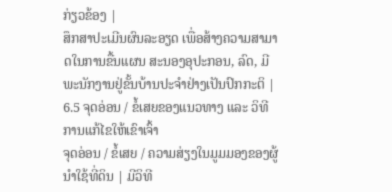ກ່ຽວຂ້ອງ |
ສຶກສາປະເມີນຜົນລະອຽດ ເພື່ອສ້າງຄວາມສາມາດໃນການຂື້ນແຜນ ສະນອງອຸປະກອນ, ລົດ, ມີພະນັກງານຢູ່ຂັ້ນບ້ານປະຈຳຢ່າງເປັນປົກກະຕິ |
6.5 ຈຸດອ່ອນ / ຂໍ້ເສຍຂອງແນວທາງ ແລະ ວິທີການແກ້ໄຂໃຫ້ເຂົາເຈົ້າ
ຈຸດອ່ອນ / ຂໍ້ເສຍ / ຄວາມສ່ຽງໃນມູມມອງຂອງຜູ້ນໍາໃຊ້ທີ່ດິນ | ມີວິທີ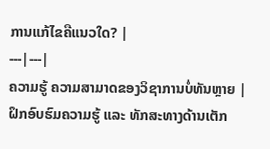ການແກ້ໄຂຄືແນວໃດ? |
---|---|
ຄວາມຮູ້ ຄວາມສາມາດຂອງວິຊາການບໍ່ທັນຫຼາຍ | ຝຶກອົບຮົມຄວາມຮູ້ ແລະ ທັກສະທາງດ້ານເຕັກ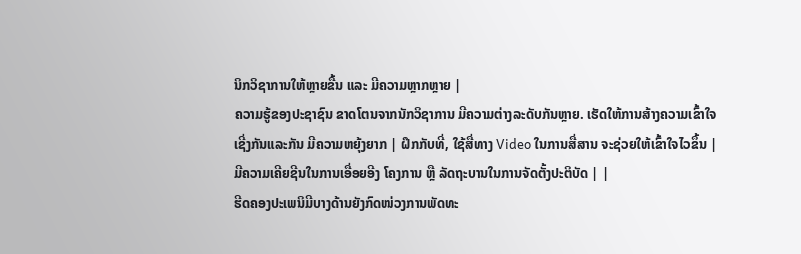ນິກວິຊາການໃຫ້ຫຼາຍຂື້ນ ແລະ ມີຄວາມຫຼາກຫຼາຍ |
ຄວາມຮູ້ຂອງປະຊາຊົນ ຂາດໂຕນຈາກນັກວິຊາການ ມີຄວາມຕ່າງລະດັບກັນຫຼາຍ. ເຮັດໃຫ້ການສ້າງຄວາມເຂົ້າໃຈເຊີ່ງກັນແລະກັນ ມີຄວາມຫຍຸ້ງຍາກ | ຝຶກກັບທີ່, ໃຊ້ສື່ທາງ Video ໃນການສື່ສານ ຈະຊ່ວຍໃຫ້ເຂົ້າໃຈໄວຂຶ້ນ |
ມີຄວາມເຄີຍຊີນໃນການເອື່ອຍອີງ ໂຄງການ ຫຼື ລັດຖະບານໃນການຈັດຕັ້ງປະຕິບັດ | |
ຮີດຄອງປະເພນິມີບາງດ້ານຍັງກົດໜ່ວງການພັດທະ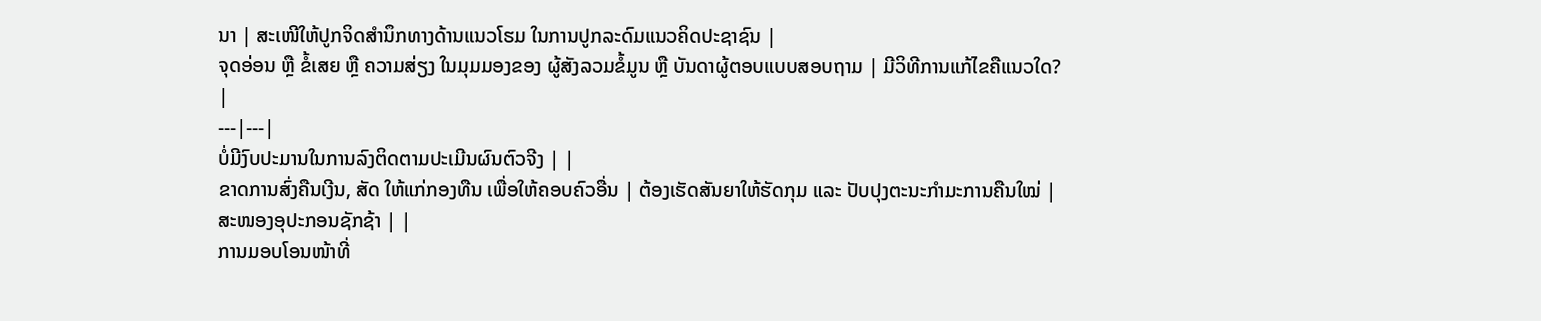ນາ | ສະເໜີໃຫ້ປູກຈິດສຳນຶກທາງດ້ານແນວໂຮມ ໃນການປູກລະດົມແນວຄິດປະຊາຊົນ |
ຈຸດອ່ອນ ຫຼື ຂໍ້ເສຍ ຫຼື ຄວາມສ່ຽງ ໃນມຸມມອງຂອງ ຜູ້ສັງລວມຂໍ້ມູນ ຫຼື ບັນດາຜູ້ຕອບແບບສອບຖາມ | ມີວິທີການແກ້ໄຂຄືແນວໃດ? |
---|---|
ບໍ່ມີງົບປະມານໃນການລົງຕິດຕາມປະເມີນຜົນຕົວຈີງ | |
ຂາດການສົ່ງຄືນເງີນ, ສັດ ໃຫ້ແກ່ກອງທືນ ເພື່ອໃຫ້ຄອບຄົວອື່ນ | ຕ້ອງເຮັດສັນຍາໃຫ້ຮັດກຸມ ແລະ ປັບປຸງຕະນະກຳມະການຄືນໃໝ່ |
ສະໜອງອຸປະກອນຊັກຊ້າ | |
ການມອບໂອນໜ້າທີ່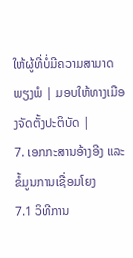ໃຫ້ຜູ້ທີ່ບໍ່ມີຄວາມສາມາດພຽງພໍ | ມອບໃຫ້ທາງເມືອງຈັດຕັ້ງປະຕິບັດ |
7. ເອກກະສານອ້າງອີງ ແລະ ຂໍ້ມູນການເຊື່ອມໂຍງ
7.1 ວິທີການ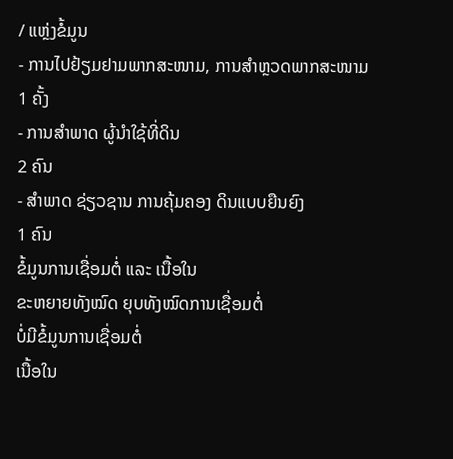/ ແຫຼ່ງຂໍ້ມູນ
- ການໄປຢ້ຽມຢາມພາກສະໜາມ, ການສໍາຫຼວດພາກສະໜາມ
1 ຄັ້ງ
- ການສໍາພາດ ຜູ້ນໍາໃຊ້ທີ່ດິນ
2 ຄົນ
- ສໍາພາດ ຊ່ຽວຊານ ການຄຸ້ມຄອງ ດິນແບບຍືນຍົງ
1 ຄົນ
ຂໍ້ມູນການເຊື່ອມຕໍ່ ແລະ ເນື້ອໃນ
ຂະຫຍາຍທັງໝົດ ຍຸບທັງໝົດການເຊື່ອມຕໍ່
ບໍ່ມີຂໍ້ມູນການເຊື່ອມຕໍ່
ເນື້ອໃນ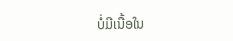ບໍ່ມີເນື້ອໃນ